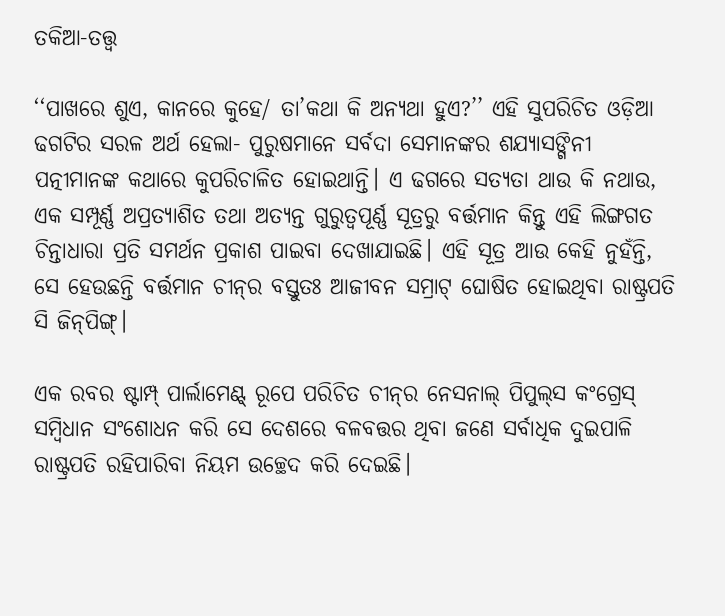ତକିଆ-ତତ୍ତ୍ୱ

‘‘ପାଖରେ ଶୁଏ, କାନରେ କୁହେ/ ତା’କଥା କି ଅନ୍ୟଥା ହୁଏ?’’ ଏହି ସୁପରିଚିତ ଓଡ଼ିଆ ଢଗଟିର ସରଳ ଅର୍ଥ ହେଲା- ପୁରୁଷମାନେ ସର୍ବଦା ସେମାନଙ୍କର ଶଯ୍ୟାସଙ୍ଗିନୀ ପତ୍ନୀମାନଙ୍କ କଥାରେ କୁପରିଚାଳିତ ହୋଇଥାନ୍ତି। ଏ ଢଗରେ ସତ୍ୟତା ଥାଉ କି ନଥାଉ, ଏକ ସମ୍ପୂର୍ଣ୍ଣ ଅପ୍ରତ୍ୟାଶିତ ତଥା ଅତ୍ୟନ୍ତ ଗୁରୁତ୍ୱପୂର୍ଣ୍ଣ ସୂତ୍ରରୁ ବର୍ତ୍ତମାନ କିନ୍ତୁ ଏହି ଲିଙ୍ଗଗତ ଚିନ୍ତାଧାରା ପ୍ରତି ସମର୍ଥନ ପ୍ରକାଶ ପାଇବା ଦେଖାଯାଇଛି। ଏହି ସୂତ୍ର ଆଉ କେହି ନୁହଁନ୍ତି, ସେ ହେଉଛନ୍ତି ବର୍ତ୍ତମାନ ଚୀନ୍‌ର ବସ୍ତୁତଃ ଆଜୀବନ ସମ୍ରାଟ୍‌ ଘୋଷିତ ହୋଇଥିବା ରାଷ୍ଟ୍ରପତି ସି ଜିନ୍‌ପିଙ୍ଗ୍‌।

ଏକ ରବର ଷ୍ଟାମ୍ପ୍‌ ପାର୍ଲାମେଣ୍ଟ୍‌ ରୂପେ ପରିଚିତ ଚୀନ୍‌ର ନେସନାଲ୍‌ ପିପୁଲ୍‌ସ କଂଗ୍ରେସ୍‌ ସମ୍ବିଧାନ ସଂଶୋଧନ କରି ସେ ଦେଶରେ ବଳବତ୍ତର ଥିବା ଜଣେ ସର୍ବାଧିକ ଦୁଇପାଳି ରାଷ୍ଟ୍ରପତି ରହିପାରିବା ନିୟମ ଉଚ୍ଛେଦ କରି ଦେଇଛି।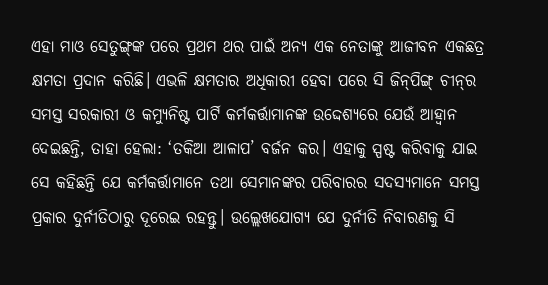ଏହା ମାଓ ସେତୁଙ୍ଗ୍‌ଙ୍କ ପରେ ପ୍ରଥମ ଥର ପାଇଁ ଅନ୍ୟ ଏକ ନେତାଙ୍କୁ ଆଜୀବନ ଏକଛତ୍ର କ୍ଷମତା ପ୍ରଦାନ କରିଛି। ଏଭଳି କ୍ଷମତାର ଅଧିକାରୀ ହେବା ପରେ ସି ଜିନ୍‌ପିଙ୍ଗ୍‌ ଚୀନ୍‌ର ସମସ୍ତ ସରକାରୀ ଓ କମ୍ୟୁନିଷ୍ଟ ପାର୍ଟି କର୍ମକର୍ତ୍ତାମାନଙ୍କ ଉଦ୍ଦେଶ୍ୟରେ ଯେଉଁ ଆହ୍ଵାନ ଦେଇଛନ୍ତି, ତାହା ହେଲା: ‘ତକିଆ ଆଳାପ’ ବର୍ଜନ କର। ଏହାକୁ ସ୍ପଷ୍ଟ କରିବାକୁ ଯାଇ ସେ କହିଛନ୍ତି ଯେ କର୍ମକର୍ତ୍ତାମାନେ ତଥା ସେମାନଙ୍କର ପରିବାରର ସଦସ୍ୟମାନେ ସମସ୍ତ ପ୍ରକାର ଦୁର୍ନୀତିଠାରୁ ଦୂରେଇ ରହନ୍ତୁ। ଉଲ୍ଲେଖଯୋଗ୍ୟ ଯେ ଦୁର୍ନୀତି ନିବାରଣକୁ ସି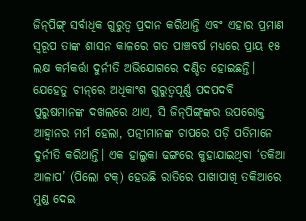ଜିନ୍‌ପିଙ୍ଗ୍‌ ସର୍ବାଧିକ ଗୁରୁତ୍ୱ ପ୍ରଦାନ କରିଥାନ୍ତି ଏବଂ ଏହାର ପ୍ରମାଣ ସ୍ୱରୂପ ତାଙ୍କ ଶାସନ କାଳରେ ଗତ ପାଞ୍ଚବର୍ଷ ମଧ୍ୟରେ ପ୍ରାୟ ୧୫ ଲକ୍ଷ କର୍ମକର୍ତ୍ତା ଦୁର୍ନୀତି ଅଭିଯୋଗରେ ଦଣ୍ଡିତ ହୋଇଛନ୍ତି। ଯେହେତୁ ଚୀନ୍‌ରେ ଅଧିକାଂଶ ଗୁରୁତ୍ୱପୂର୍ଣ୍ଣ ପଦପଦବି ପୁରୁଷମାନଙ୍କ ଦଖଲରେ ଥାଏ, ସି ଜିନ୍‌ପିଙ୍ଗ୍‌ଙ୍କର ଉପରୋକ୍ତ ଆହ୍ଵାନର ମର୍ମ ହେଲା, ପତ୍ନୀମାନଙ୍କ ଚାପରେ ପଡ଼ି ପତିମାନେ ଦୁର୍ନୀତି କରିଥାନ୍ତି। ଏକ ହାଲୁକା ଢଙ୍ଗରେ କୁହାଯାଇଥିବା ‘ତକିଆ ଆଳାପ’ (ପିଲୋ ଟକ୍‌) ହେଉଛି ରାତିରେ ପାଖାପାଖି ତକିଆରେ ମୁଣ୍ଡ ଦେଇ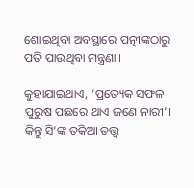ଶୋଇଥିବା ଅବସ୍ଥାରେ ପତ୍ନୀଙ୍କଠାରୁ ପତି ପାଉଥିବା ମନ୍ତ୍ରଣା।

କୁହାଯାଇଥାଏ, ‘ପ୍ରତ୍ୟେକ ସଫଳ ପୁରୁଷ ପଛରେ ଥାଏ ଜଣେ ନାରୀ’। କିନ୍ତୁ ସି’ଙ୍କ ତକିଆ ତତ୍ତ୍ୱ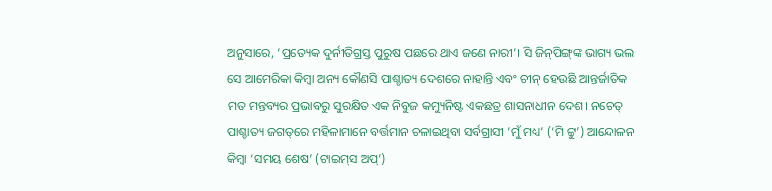ଅନୁସାରେ, ‘ପ୍ରତ୍ୟେକ ଦୁର୍ନୀତିଗ୍ରସ୍ତ ପୁରୁଷ ପଛରେ ଥାଏ ଜଣେ ନାରୀ’। ସି ଜିନ୍‌ପିଙ୍ଗ୍‌ଙ୍କ ଭାଗ୍ୟ ଭଲ ସେ ଆମେରିକା କିମ୍ବା ଅନ୍ୟ କୌଣସି ପାଶ୍ଚାତ୍ୟ ଦେଶରେ ନାହାନ୍ତି ଏବଂ ଚୀନ୍‌ ହେଉଛି ଆନ୍ତର୍ଜାତିକ ମତ ମନ୍ତବ୍ୟର ପ୍ରଭାବରୁ ସୁରକ୍ଷିତ ଏକ ନିବୁଜ କମ୍ୟୁନିଷ୍ଟ ଏକଛତ୍ର ଶାସନାଧୀନ ଦେଶ। ନଚେତ୍‌ ପାଶ୍ଚାତ୍ୟ ଜଗତ୍‌ରେ ମହିଳାମାନେ ବର୍ତ୍ତମାନ ଚଳାଇଥିବା ସର୍ବଗ୍ରାସୀ ‘ମୁଁ ମଧ୍ୟ’ (‘ମି ଟ୍ଟୁ’) ଆନ୍ଦୋଳନ କିମ୍ବା ‘ସମୟ ଶେଷ’ (ଟାଇମ୍‌ସ ଅପ୍‌’)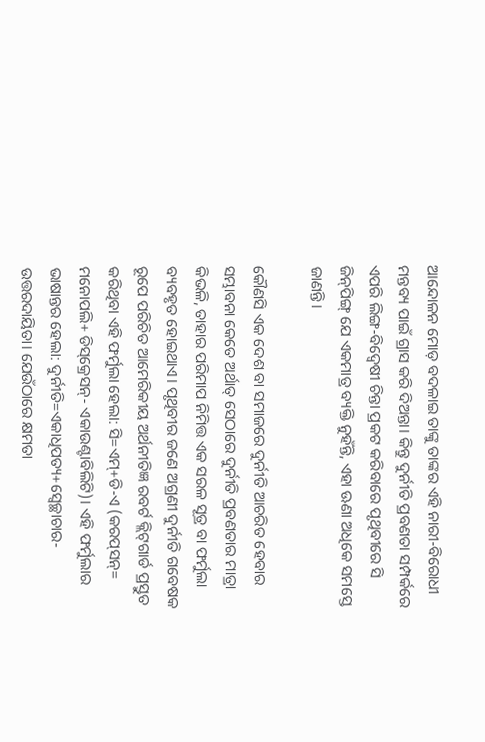ଆନ୍ଦୋଳନ ମୋଡ଼ ବଦଳାଇ ତାଙ୍କୁ ତାଙ୍କର ଏହି ନାରୀ-ବିରୋଧୀ ମନ୍ତବ୍ୟ ପାଇଁ ଗ୍ରାସ କରି ଦିଅନ୍ତା। କିନ୍ତୁ ଦୁର୍ନୀତି ପ୍ରବଣତା ସମ୍ପର୍କରେ ଏପରି ଲିଙ୍ଗ-ବିଦ୍ୱେଷୀ ଚିନ୍ତା ପ୍ରକଟ କରିବାରେ ପୃଥିବୀରେ ସି ଜିନ୍‌ପିଙ୍ଗ୍‌ ଯେ ଏକମାତ୍ର ବ୍ୟକ୍ତି ନୁହଁନ୍ତି, ଏହା ଊଣା ଅଧିକେ ସମସ୍ତେ ଜାଣନ୍ତି।

କୌଣସି ଏକ ଦେଶ ବା ସମାଜରେ ଦୁର୍ନୀତି ଆଚରିତ ହେବାର ସମ୍ଭାବନା କେତେ ଅର୍ଥାତ୍‌ ସେଠାରେ ଦୁର୍ନୀତି ପ୍ରବଣତାର ମାତ୍ରା କିଭଳି, ତାହାର ପରିମାପ ନିମିତ୍ତ ଏକ ସରଳ ସୂତ୍ର ବା ଫର୍ମୁଲା ବ୍ୟବହୃତ ହୋଇଥାଏ। ପୃଥିବୀର ଜଣେ ଅଗ୍ରଣୀ ଦୁର୍ନୀତି ଗବେଷକ ରୂପେ ପରିଚିତ ଆମେରିକୀୟ ଅର୍ଥନୀତିଜ୍ଞ ରବର୍ଟ କ୍ଲିଟ୍‌ଗାର୍ଡ ପ୍ରସ୍ତୁତ କରିଥିବା ଏହି ଫର୍ମୁଲା ହେଲା: ସି=ଏମ୍‌+ଡି-ଏ (କରପ୍‌ସନ୍‌= ମନୋପଲି+ ଡିସ୍‌କ୍ରେସନ୍‌- ଏକାଉଣ୍ଟାବିଲିଟି)। ଏହି ଫର୍ମୁଲାର ଭାଷାନ୍ତର ହେଲା: ଦୁର୍ନୀତି=ଏକାଧିପତ୍ୟ+ସ୍ୱେଚ୍ଛାଚାର-ଉତ୍ତରଦାୟିତା। ଯେଉଁଠାରେ କ୍ଷମତା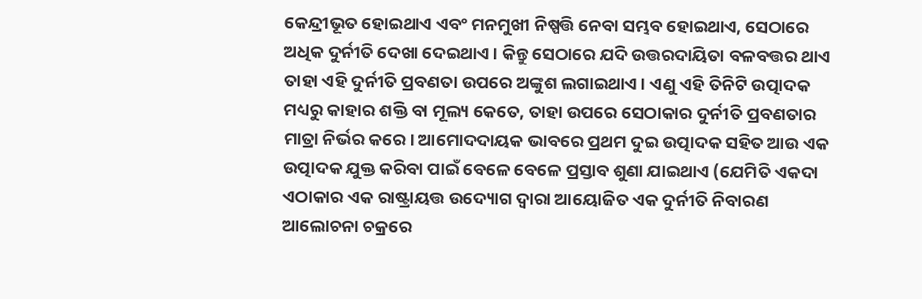କେନ୍ଦ୍ରୀଭୂତ ହୋଇଥାଏ ଏବଂ ମନମୁଖୀ ନିଷ୍ପତ୍ତି ନେବା ସମ୍ଭବ ହୋଇଥାଏ, ସେଠାରେ ଅଧିକ ଦୁର୍ନୀତି ଦେଖା ଦେଇଥାଏ। କିନ୍ତୁ ସେଠାରେ ଯଦି ଉତ୍ତରଦାୟିତା ବଳବତ୍ତର ଥାଏ ତାହା ଏହି ଦୁର୍ନୀତି ପ୍ରବଣତା ଉପରେ ଅଙ୍କୁଶ ଲଗାଇଥାଏ। ଏଣୁ ଏହି ତିନିଟି ଉତ୍ପାଦକ ମଧ୍ୟରୁ କାହାର ଶକ୍ତି ବା ମୂଲ୍ୟ କେତେ, ତାହା ଉପରେ ସେଠାକାର ଦୁର୍ନୀତି ପ୍ରବଣତାର ମାତ୍ରା ନିର୍ଭର କରେ। ଆମୋଦଦାୟକ ଭାବରେ ପ୍ରଥମ ଦୁଇ ଉତ୍ପାଦକ ସହିତ ଆଉ ଏକ ଉତ୍ପାଦକ ଯୁକ୍ତ କରିବା ପାଇଁ ବେଳେ ବେଳେ ପ୍ରସ୍ତାବ ଶୁଣା ଯାଇଥାଏ (ଯେମିତି ଏକଦା ଏଠାକାର ଏକ ରାଷ୍ଟ୍ରାୟତ୍ତ ଉଦ୍ୟୋଗ ଦ୍ୱାରା ଆୟୋଜିତ ଏକ ଦୁର୍ନୀତି ନିବାରଣ ଆଲୋଚନା ଚକ୍ରରେ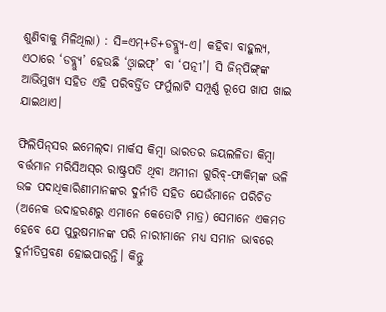ଶୁଣିବାକୁ ମିଳିଥିଲା) : ସି=ଏମ୍‌+ଡି+ଡବ୍ଲ୍ୟୁ-ଏ। କହିବା ବାହୁଲ୍ୟ, ଏଠାରେ ‘ଡବ୍ଲ୍ୟୁ’ ହେଉଛି ‘ଓ୍ଵାଇଫ୍‌’ ବା ‘ପତ୍ନୀ’। ସି ଜିନ୍‌ପିଙ୍ଗ୍‌ଙ୍କ ଆଭିମୁଖ୍ୟ ସହିତ ଏହି ପରିବର୍ତ୍ତିତ ଫର୍ମୁଲାଟି ସମ୍ପୂର୍ଣ୍ଣ ରୂପେ ଖାପ ଖାଇ ଯାଇଥାଏ।

ଫିଲିପିନ୍‌ସର ଇମେଲ୍‌ଦା ମାର୍କସ କିମ୍ବା ଭାରତର ଜୟଲଳିତା କିମ୍ବା ବର୍ତ୍ତମାନ ମରିସିଅସ୍‌ର ରାଷ୍ଟ୍ରପତି ଥିବା ଅମୀନା ଗୁରିବ୍‌-ଫାକିମ୍‌ଙ୍କ ଭଳି ଉଚ୍ଚ ପଦାଧିକାରିଣୀମାନଙ୍କର ଦୁର୍ନୀତି ସହିତ ଯେଉଁମାନେ ପରିଚିତ (ଅନେକ ଉଦାହରଣରୁ ଏମାନେ କେତୋଟି ମାତ୍ର) ସେମାନେ ଏକମତ ହେବେ ଯେ ପୁରୁଷମାନଙ୍କ ପରି ନାରୀମାନେ ମଧ୍ୟ ସମାନ ଭାବରେ ଦୁର୍ନୀତିପ୍ରବଣ ହୋଇପାରନ୍ତି। କିନ୍ତୁ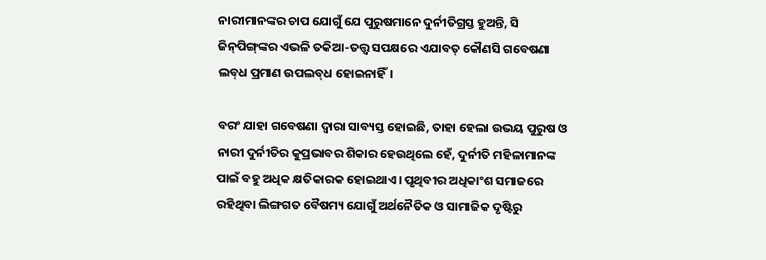ନାରୀମାନଙ୍କର ଚାପ ଯୋଗୁଁ ଯେ ପୁରୁଷମାନେ ଦୁର୍ନୀତିଗ୍ରସ୍ତ ହୁଅନ୍ତି, ସି ଜିନ୍‌ପିଙ୍ଗ୍‌ଙ୍କର ଏଭଳି ତକିଆ-ତତ୍ତ୍ୱ ସପକ୍ଷରେ ଏଯାବତ୍‌ କୌଣସି ଗବେଷଣା ଲବ୍‌ଧ ପ୍ରମାଣ ଉପଲବ୍‌ଧ ହୋଇନାହିଁ।

ବରଂ ଯାହା ଗବେଷଣା ଦ୍ୱାରା ସାବ୍ୟସ୍ତ ହୋଇଛି, ତାହା ହେଲା ଉଭୟ ପୁରୁଷ ଓ ନାରୀ ଦୁର୍ନୀତିର କୁପ୍ରଭାବର ଶିକାର ହେଉଥିଲେ ହେଁ, ଦୁର୍ନୀତି ମହିଳାମାନଙ୍କ ପାଇଁ ବହୁ ଅଧିକ କ୍ଷତିକାରକ ହୋଇଥାଏ। ପୃଥିବୀର ଅଧିକାଂଶ ସମାଜରେ ରହିଥିବା ଲିଙ୍ଗଗତ ବୈଷମ୍ୟ ଯୋଗୁଁ ଅର୍ଥନୈତିକ ଓ ସାମାଜିକ ଦୃଷ୍ଟିରୁ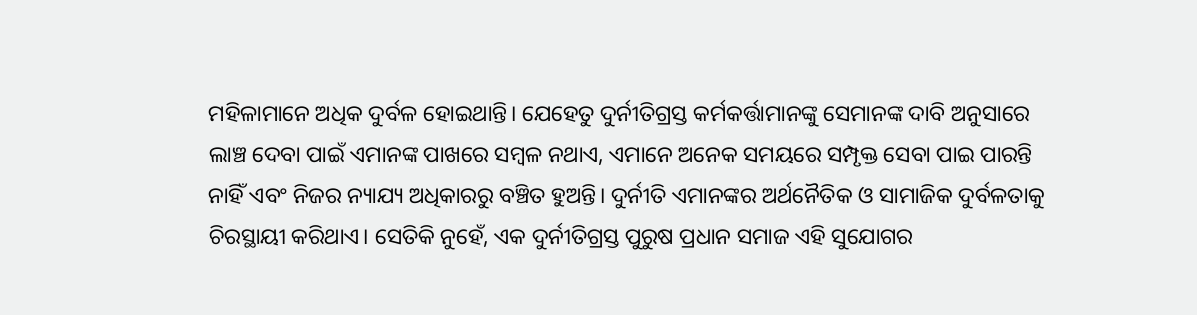ମହିଳାମାନେ ଅଧିକ ଦୁର୍ବଳ ହୋଇଥାନ୍ତି। ଯେହେତୁ ଦୁର୍ନୀତିଗ୍ରସ୍ତ କର୍ମକର୍ତ୍ତାମାନଙ୍କୁ ସେମାନଙ୍କ ଦାବି ଅନୁସାରେ ଲାଞ୍ଚ ଦେବା ପାଇଁ ଏମାନଙ୍କ ପାଖରେ ସମ୍ବଳ ନଥାଏ, ଏମାନେ ଅନେକ ସମୟରେ ସମ୍ପୃକ୍ତ ସେବା ପାଇ ପାରନ୍ତି ନାହିଁ ଏବଂ ନିଜର ନ୍ୟାଯ୍ୟ ଅଧିକାରରୁ ବଞ୍ଚିତ ହୁଅନ୍ତି। ଦୁର୍ନୀତି ଏମାନଙ୍କର ଅର୍ଥନୈତିକ ଓ ସାମାଜିକ ଦୁର୍ବଳତାକୁ ଚିରସ୍ଥାୟୀ କରିଥାଏ। ସେତିକି ନୁହେଁ, ଏକ ଦୁର୍ନୀତିଗ୍ରସ୍ତ ପୁରୁଷ ପ୍ରଧାନ ସମାଜ ଏହି ସୁଯୋଗର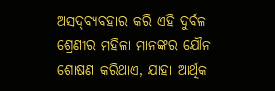ଅସଦ୍‌ବ୍ୟବହାର କରି ଏହି ଦୁର୍ବଳ ଶ୍ରେଣୀର ମହିଳା ମାନଙ୍କର ଯୌନ ଶୋଷଣ କରିଥାଏ, ଯାହା ଆର୍ଥିକ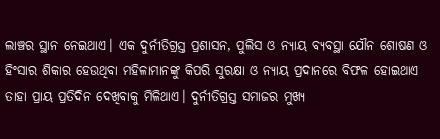ଲାଞ୍ଚର ସ୍ଥାନ ନେଇଥାଏ। ଏକ ଦୁର୍ନୀତିଗ୍ରସ୍ତ ପ୍ରଶାସନ, ପୁଲିସ ଓ ନ୍ୟାୟ ବ୍ୟବସ୍ଥା ଯୌନ ଶୋଷଣ ଓ ହିଂସାର ଶିକାର ହେଉଥିବା ମହିଳାମାନଙ୍କୁ କିପରି ସୁରକ୍ଷା ଓ ନ୍ୟାୟ ପ୍ରଦାନରେ ବିଫଳ ହୋଇଥାଏ ତାହା ପ୍ରାୟ ପ୍ରତିଦିନ ଦେଖିବାକୁ ମିଳିଥାଏ। ଦୁର୍ନୀତିଗ୍ରସ୍ତ ସମାଜର ମୁଖ୍ୟ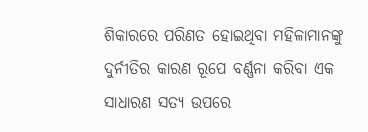ଶିକାରରେ ପରିଣତ ହୋଇଥିବା ମହିଳାମାନଙ୍କୁ ଦୁର୍ନୀତିର କାରଣ ରୂପେ ବର୍ଣ୍ଣନା କରିବା ଏକ ସାଧାରଣ ସତ୍ୟ ଉପରେ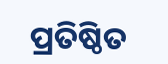ପ୍ରତିଷ୍ଠିତ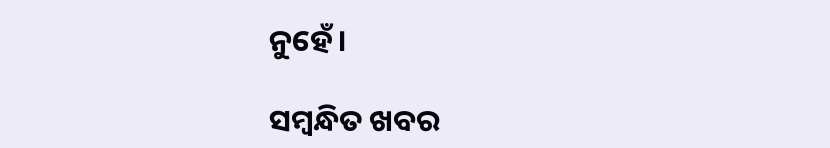ନୁହେଁ।

ସମ୍ବନ୍ଧିତ ଖବର